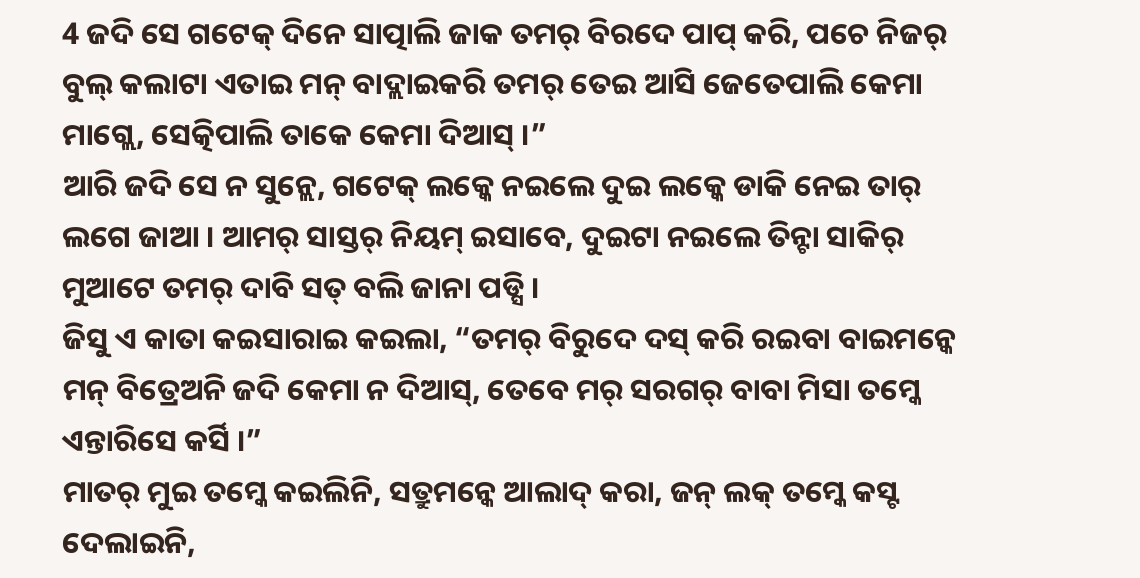4 ଜଦି ସେ ଗଟେକ୍ ଦିନେ ସାତ୍ପାଲି ଜାକ ତମର୍ ବିରଦେ ପାପ୍ କରି, ପଚେ ନିଜର୍ ବୁଲ୍ କଲାଟା ଏତାଇ ମନ୍ ବାଦ୍ଲାଇକରି ତମର୍ ତେଇ ଆସି ଜେତେପାଲି କେମା ମାଗ୍ଲେ, ସେତ୍କିପାଲି ତାକେ କେମା ଦିଆସ୍ ।”
ଆରି ଜଦି ସେ ନ ସୁନ୍ଲେ, ଗଟେକ୍ ଲକ୍କେ ନଇଲେ ଦୁଇ ଲକ୍କେ ଡାକି ନେଇ ତାର୍ ଲଗେ ଜାଆ । ଆମର୍ ସାସ୍ତର୍ ନିୟମ୍ ଇସାବେ, ଦୁଇଟା ନଇଲେ ତିନ୍ଟା ସାକିର୍ ମୁଆଟେ ତମର୍ ଦାବି ସତ୍ ବଲି ଜାନା ପଡ୍ସି ।
ଜିସୁ ଏ କାତା କଇସାରାଇ କଇଲା, “ତମର୍ ବିରୁଦେ ଦସ୍ କରି ରଇବା ବାଇମନ୍କେ ମନ୍ ବିତ୍ରେଅନି ଜଦି କେମା ନ ଦିଆସ୍, ତେବେ ମର୍ ସରଗର୍ ବାବା ମିସା ତମ୍କେ ଏନ୍ତାରିସେ କର୍ସି ।”
ମାତର୍ ମୁଇ ତମ୍କେ କଇଲିନି, ସତ୍ରୁମନ୍କେ ଆଲାଦ୍ କରା, ଜନ୍ ଲକ୍ ତମ୍କେ କସ୍ଟ ଦେଲାଇନି,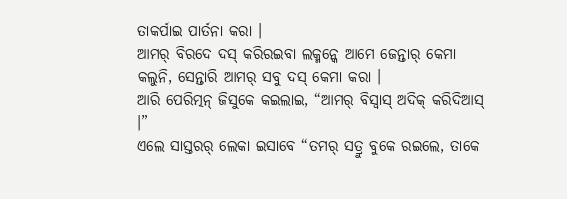ତାକର୍ପାଇ ପାର୍ତନା କରା ।
ଆମର୍ ବିରଦେ ଦସ୍ କରିରଇବା ଲକ୍ମନ୍କେ ଆମେ ଜେନ୍ତାର୍ କେମା କଲୁନି, ସେନ୍ତାରି ଆମର୍ ସବୁ ଦସ୍ କେମା କରା ।
ଆରି ପେରିତ୍ମନ୍ ଜିସୁକେ କଇଲାଇ, “ଆମର୍ ବିସ୍ବାସ୍ ଅଦିକ୍ କରିଦିଆସ୍ ।”
ଏଲେ ସାସ୍ତରର୍ ଲେକା ଇସାବେ “ତମର୍ ସତ୍ରୁ ବୁକେ ରଇଲେ, ତାକେ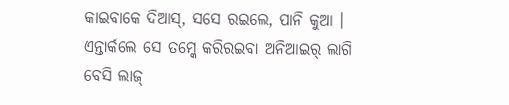କାଇବାକେ ଦିଆସ୍, ସସେ ରଇଲେ, ପାନି କୁଆ । ଏନ୍ତାର୍କଲେ ସେ ତମ୍କେ କରିରଇବା ଅନିଆଇର୍ ଲାଗି ବେସି ଲାଜ୍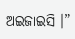ଅଇଜାଇସି ।”